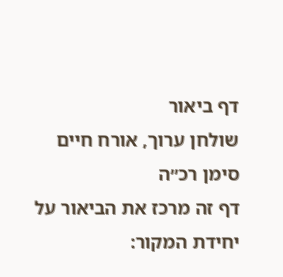דף ביאור
שולחן ערוך, אורח חיים סימן רכ״ה
דף זה מרכז את הביאור על יחידת המקור: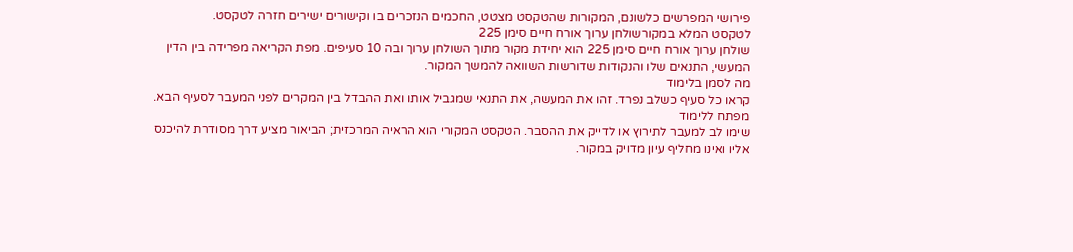פירושי המפרשים כלשונם, המקורות שהטקסט מצטט, החכמים הנזכרים בו וקישורים ישירים חזרה לטקסט.
לטקסט המלא במקורשולחן ערוך אורח חיים סימן 225
שולחן ערוך אורח חיים סימן 225 הוא יחידת מקור מתוך השולחן ערוך ובה 10 סעיפים. מפת הקריאה מפרידה בין הדין המעשי, התנאים שלו והנקודות שדורשות השוואה להמשך המקור.
מה לסמן בלימוד
קראו כל סעיף כשלב נפרד. זהו את המעשה, את התנאי שמגביל אותו ואת ההבדל בין המקרים לפני המעבר לסעיף הבא.
מפתח ללימוד
שימו לב למעבר לתירוץ או לדייק את ההסבר. הטקסט המקורי הוא הראיה המרכזית; הביאור מציע דרך מסודרת להיכנס אליו ואינו מחליף עיון מדויק במקור.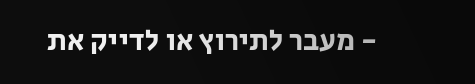- מעבר לתירוץ או לדייק את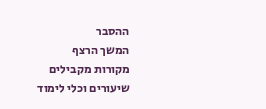ההסבר
המשך הרצף
מקורות מקבילים
שיעורים וכלי לימוד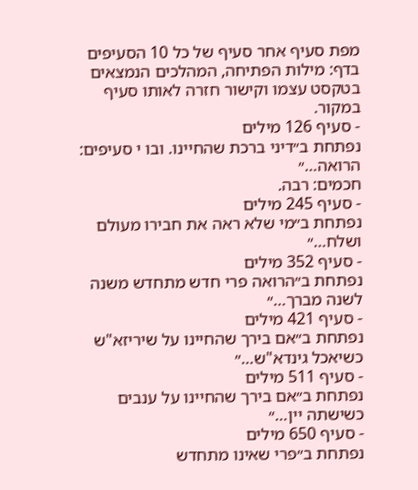מפת סעיף אחר סעיף של כל 10 הסעיפים בדף: מילות הפתיחה, המהלכים הנמצאים בטקסט עצמו וקישור חזרה לאותו סעיף במקור.
- סעיף 126 מילים
נפתחת ב״דיני ברכת שהחיינו. ובו י סעיפים: הרואה…״
חכמים: רבה.
- סעיף 245 מילים
נפתחת ב״מי שלא ראה את חבירו מעולם ושלח…״
- סעיף 352 מילים
נפתחת ב״הרואה פרי חדש מתחדש משנה לשנה מברך…״
- סעיף 421 מילים
נפתחת ב״אם בירך שהחיינו על שיריזא"ש כשיאכל גינדא"ש…״
- סעיף 511 מילים
נפתחת ב״אם בירך שהחיינו על ענבים כשישתה יין…״
- סעיף 650 מילים
נפתחת ב״פרי שאינו מתחדש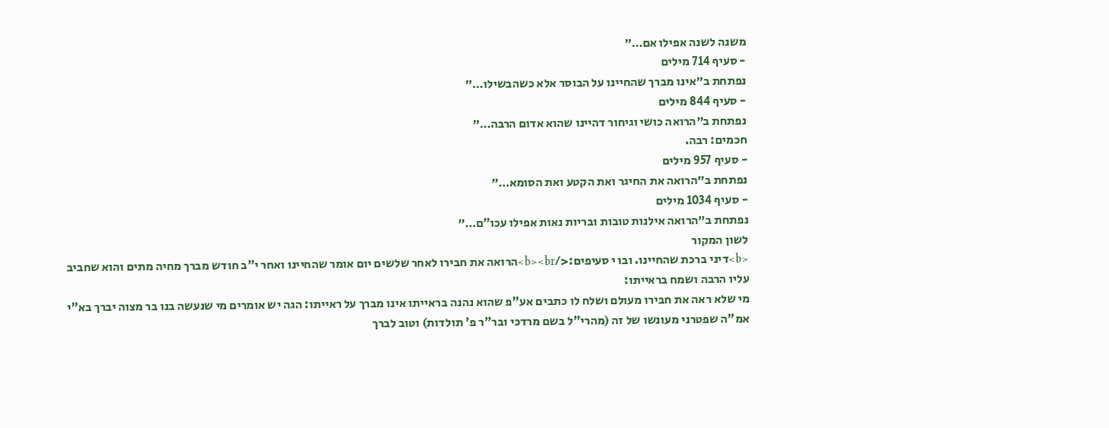משנה לשנה אפילו אם…״
- סעיף 714 מילים
נפתחת ב״אינו מברך שהחיינו על הבוסר אלא כשהבשילו…״
- סעיף 844 מילים
נפתחת ב״הרואה כושי וגיחור דהיינו שהוא אדום הרבה…״
חכמים: רבה.
- סעיף 957 מילים
נפתחת ב״הרואה את החיגר ואת הקטע ואת הסומא…״
- סעיף 1034 מילים
נפתחת ב״הרואה אילנות טובות ובריות נאות אפילו עכו"ם…״
לשון המקור
<b>דיני ברכת שהחיינו. ובו י סעיפים:</b><br>הרואה את חבירו לאחר שלשים יום אומר שהחיינו ואחר י"ב חודש מברך מחיה מתים והוא שחביב עליו הרבה ושמח בראייתו:
מי שלא ראה את חבירו מעולם ושלח לו כתבים אע"פ שהוא נהנה בראייתו אינו מברך על ראייתו: הגה יש אומרים מי שנעשה בנו בר מצוה יברך בא"י אמ"ה שפטרני מעונשו של זה (מהרי"ל בשם מרדכי ובר"ר פ' תולדות) וטוב לברך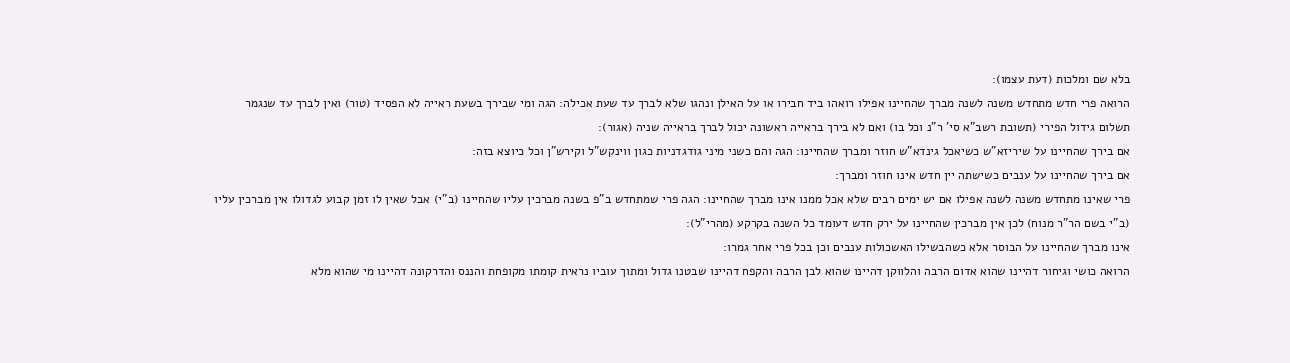בלא שם ומלכות (דעת עצמו):
הרואה פרי חדש מתחדש משנה לשנה מברך שהחיינו אפילו רואהו ביד חבירו או על האילן ונהגו שלא לברך עד שעת אכילה: הגה ומי שבירך בשעת ראייה לא הפסיד (טור) ואין לברך עד שנגמר תשלום גידול הפירי (תשובת רשב"א סי' ר"נ וכל בו) ואם לא בירך בראייה ראשונה יכול לברך בראייה שניה (אגור):
אם בירך שהחיינו על שיריזא"ש כשיאכל גינדא"ש חוזר ומברך שהחיינו: הגה והם כשני מיני גודגדניות כגון ווינקש"ל וקירש"ן וכל כיוצא בזה:
אם בירך שהחיינו על ענבים כשישתה יין חדש אינו חוזר ומברך:
פרי שאינו מתחדש משנה לשנה אפילו אם יש ימים רבים שלא אכל ממנו אינו מברך שהחיינו: הגה פרי שמתחדש ב"פ בשנה מברכין עליו שהחיינו (ב"י) אבל שאין לו זמן קבוע לגדולו אין מברכין עליו (ב"י בשם הר"ר מנוח) לכן אין מברכין שהחיינו על ירק חדש דעומד כל השנה בקרקע (מהרי"ל):
אינו מברך שהחיינו על הבוסר אלא כשהבשילו האשכולות ענבים וכן בכל פרי אחר גמרו:
הרואה כושי וגיחור דהיינו שהוא אדום הרבה והלווקן דהיינו שהוא לבן הרבה והקפח דהיינו שבטנו גדול ומתוך עוביו נראית קומתו מקופחת והננס והדרקונה דהיינו מי שהוא מלא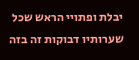יבלת ופתויי הראש שכל שערותיו דבוקות זה בזה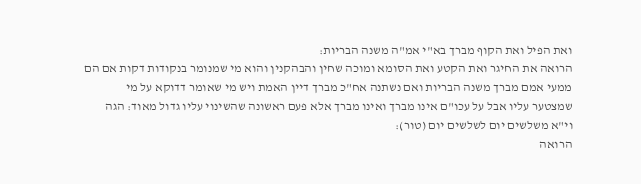ואת הפיל ואת הקוף מברך בא"י אמ"ה משנה הבריות:
הרואה את החיגר ואת הקטע ואת הסומא ומוכה שחין והבהקנין והוא מי שמנומר בנקודות דקות אם הם ממעי אמם מברך משנה הבריות ואם נשתנה אח"כ מברך דיין האמת ויש מי שאומר דדוקא על מי שמצטער עליו אבל על עכו"ם אינו מברך ואינו מברך אלא פעם ראשונה שהשינוי עליו גדול מאוד: הגה וי"א משלשים יום לשלשים יום (טור):
הרואה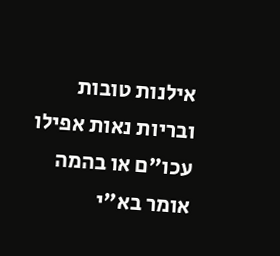אילנות טובות ובריות נאות אפילו עכו"ם או בהמה אומר בא"י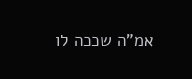אמ"ה שככה לו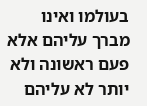בעולמו ואינו מברך עליהם אלא פעם ראשונה ולא יותר לא עליהם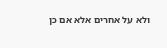ולא על אחרים אלא אם כן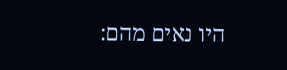היו נאים מהם: